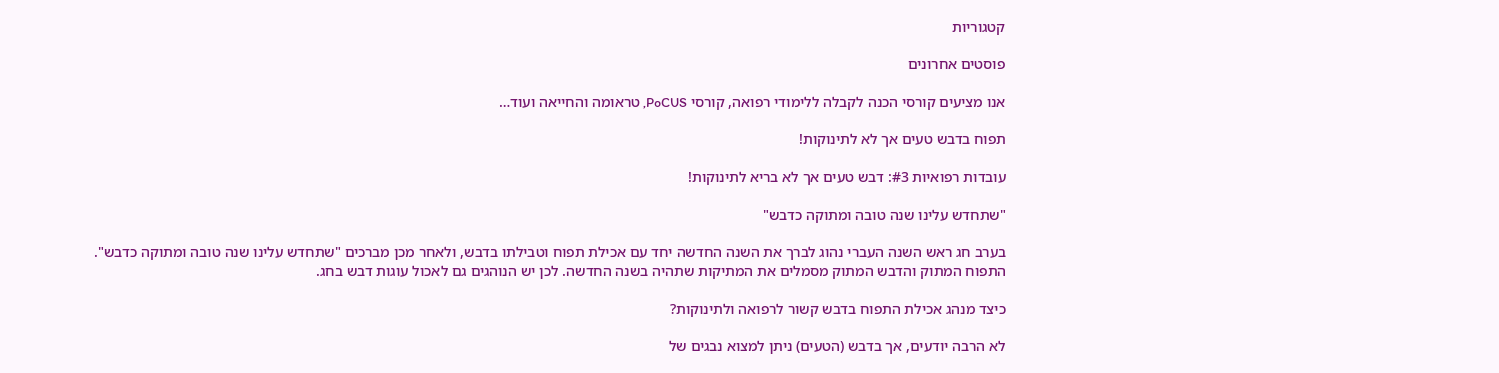קטגוריות

פוסטים אחרונים

אנו מציעים קורסי הכנה לקבלה ללימודי רפואה, קורסי PoCUS, טראומה והחייאה ועוד…

תפוח בדבש טעים אך לא לתינוקות!

עובדות רפואיות #3: דבש טעים אך לא בריא לתינוקות!

"שתחדש עלינו שנה טובה ומתוקה כדבש"

בערב חג ראש השנה העברי נהוג לברך את השנה החדשה יחד עם אכילת תפוח וטבילתו בדבש, ולאחר מכן מברכים "שתחדש עלינו שנה טובה ומתוקה כדבש". התפוח המתוק והדבש המתוק מסמלים את המתיקות שתהיה בשנה החדשה. לכן יש הנוהגים גם לאכול עוגות דבש בחג.

כיצד מנהג אכילת התפוח בדבש קשור לרפואה ולתינוקות?

לא הרבה יודעים, אך בדבש (הטעים) ניתן למצוא נבגים של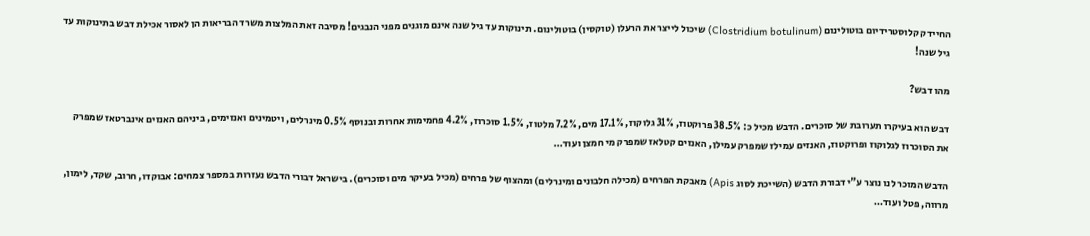החיידק קלוסטרידיום בוטולינום (Clostridium botulinum) שיכול לייצר את הרעלן (טוקסין) בוטולינום. תינוקות עד גיל שנה אינם מוגנים מפני הנבגים! מסיבה זאת המלצות משרד הבריאות הן לאסור אכילת דבש בתינוקות עד גיל שנה!

מהו דבש?

דבש הוא בעיקרו תערובת של סוכרים. הדבש מכיל כ: 38.5% פרוקטוז, 31% גלוקוז, 17.1% מים, 7.2% מלטוז, 1.5% סוכרוז, 4.2% פחמימות אחרות ובנוסף 0.5% מינרלים, ויטמינים ואנזימים, ביניהם האנזים אינברטאז שמפרק את הסוכרוז לגלוקוז ופרוקטוז, האנזים עמילז שמפרק עמילן, האנזים קטלאז שמפרק מי חמצן ועוד…

הדבש המוכר לנו נוצר ע"י דבורת הדבש (השייכת לסוג Apis) מאבקת הפרחים (מכילה חלבונים ומינרלים) ומהצוף של פרחים (מכיל בעיקר מים וסוכרים). בישראל דבורי הדבש נעזרות במספר צמחים: אבוקדו, חרוב, שקד, לימון, מרווה, פטל ועוד…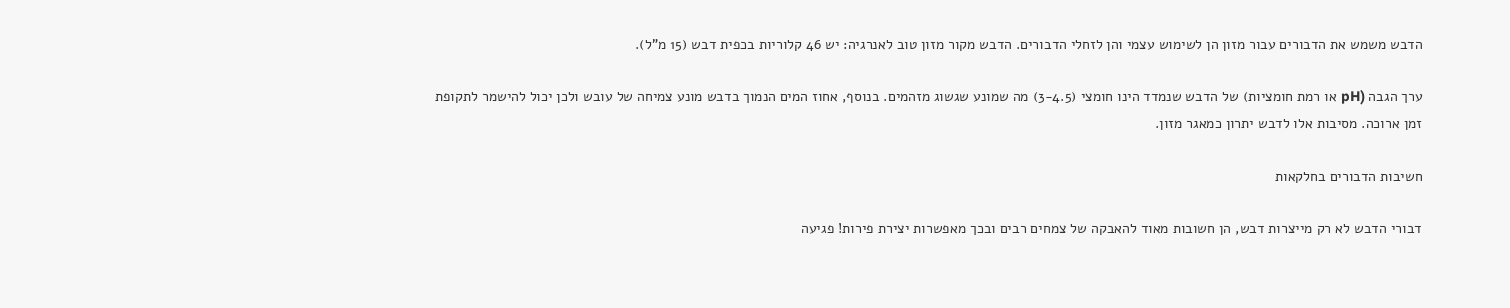הדבש משמש את הדבורים עבור מזון הן לשימוש עצמי והן לזחלי הדבורים. הדבש מקור מזון טוב לאנרגיה: יש 46 קלוריות בכפית דבש (15 מ"ל).

ערך הגבה (pH או רמת חומציות) של הדבש שנמדד הינו חומצי (3-4.5) מה שמונע שגשוג מזהמים. בנוסף, אחוז המים הנמוך בדבש מונע צמיחה של עובש ולכן יכול להישמר לתקופת זמן ארוכה. מסיבות אלו לדבש יתרון כמאגר מזון.

חשיבות הדבורים בחלקאות

דבורי הדבש לא רק מייצרות דבש, הן חשובות מאוד להאבקה של צמחים רבים ובכך מאפשרות יצירת פירות! פגיעה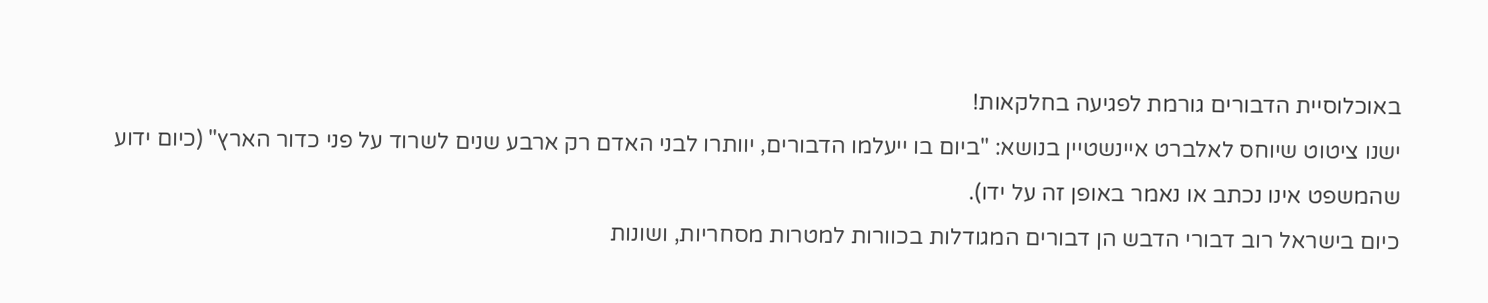באוכלוסיית הדבורים גורמת לפגיעה בחלקאות!
ישנו ציטוט שיוחס לאלברט איינשטיין בנושא: "ביום בו ייעלמו הדבורים, יוותרו לבני האדם רק ארבע שנים לשרוד על פני כדור הארץ" (כיום ידוע שהמשפט אינו נכתב או נאמר באופן זה על ידו).
כיום בישראל רוב דבורי הדבש הן דבורים המגודלות בכוורות למטרות מסחריות, ושונות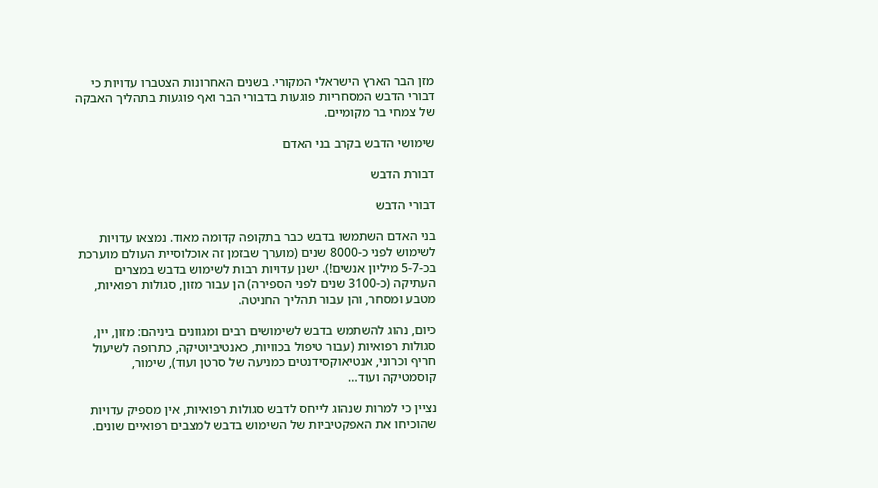מזן הבר הארץ הישראלי המקורי. בשנים האחרונות הצטברו עדויות כי דבורי הדבש המסחריות פוגעות בדבורי הבר ואף פוגעות בתהליך האבקה של צמחי בר מקומיים.

שימושי הדבש בקרב בני האדם

דבורת הדבש

דבורי הדבש

בני האדם השתמשו בדבש כבר בתקופה קדומה מאוד. נמצאו עדויות לשימוש לפני כ-8000 שנים (מוערך שבזמן זה אוכלוסיית העולם מוערכת בכ-5-7 מיליון אנשים!). ישנן עדויות רבות לשימוש בדבש במצרים העתיקה (כ-3100 שנים לפני הספירה) הן עבור מזון, סגולות רפואיות, מטבע ומסחר, והן עבור תהליך החניטה.

כיום, נהוג להשתמש בדבש לשימושים רבים ומגוונים ביניהם: מזון, יין, סגולות רפואיות (עבור טיפול בכוויות, כאנטיביוטיקה, כתרופה לשיעול חריף וכרוני, אנטיאוקסידנטים כמניעה של סרטן ועוד), שימור, קוסמטיקה ועוד…

נציין כי למרות שנהוג לייחס לדבש סגולות רפואיות, אין מספיק עדויות שהוכיחו את האפקטיביות של השימוש בדבש למצבים רפואיים שונים.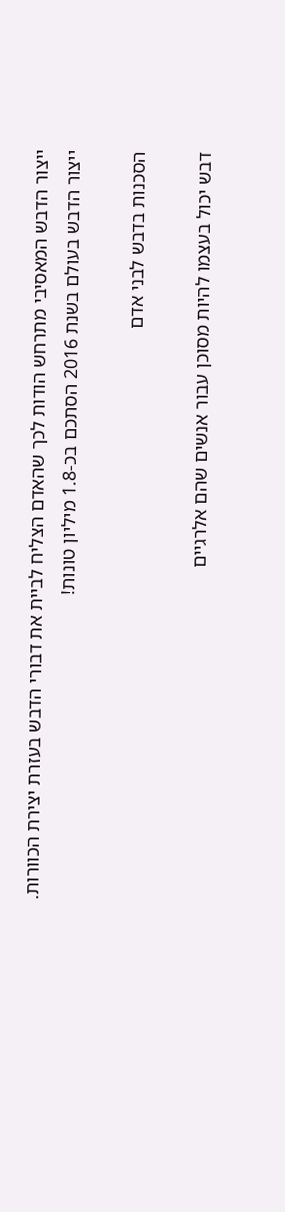ייצור הדבש המאסיבי מתרחש הודות לכך שהאדם הצליח לביית את דבורי הדבש בעזרת יצירת הכוורות. ייצור הדבש בעולם בשנת 2016 הסתכם בכ-1.8 מיליון טונות!

הסכנות בדבש לבני אדם

דבש יכול בעצמו להיות מסוכן עבור אנשים שהם אלרגיים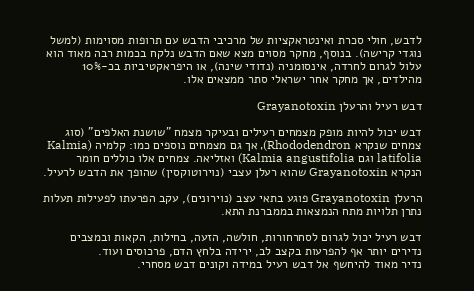לדבש, חולי סכרת ואינטראקציות של מרכיבי הדבש עם תרופות מסוימות (למשל נוגדי קרישה). בנוסף, מחקר מסוים מצא שאם הדבש נלקח בכמות רבה מאוד הוא עלול לגרום לחרדה, אינסומניה (נדודי שינה), או היפראקטיביות בכ-10% מהילדים, אך מחקר אחר ישראלי סתר ממצאים אלו.

דבש רעיל והרעלן Grayanotoxin

דבש יכול להיות מופק מצמחים רעילים ובעיקר מצמח "שושנת האלפים" (סוג צמחים שנקרא Rhododendron), אך גם מצמחים נוספים כמו: קלמיה (Kalmia latifolia וגם Kalmia angustifolia) ואזליאה. צמחים אלו כוללים חומר הנקרא Grayanotoxin שהוא רעלן עצבי (נוירוטוקסין) שהופך את הדבש לרעיל.

הרעלן Grayanotoxin פוגע בתאי עצב (נוירונים), עקב הפרעתו לפעילות תעלות נתרן תלויות מתח הנמצאות בממברנת התא.

דבש רעיל יכול לגרום לסחרחורות, חולשה, הזעה, בחילות, הקאות ובמצבים נדירים יותר אף להפרעות בקצב לב, ירידה בלחץ הדם, פרכוסים ועוד.
נדיר מאוד להיחשף אל דבש רעיל במידה וקונים דבש מסחרי.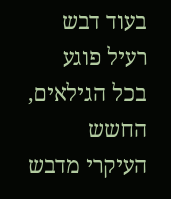בעוד דבש רעיל פוגע בכל הגילאים, החשש העיקרי מדבש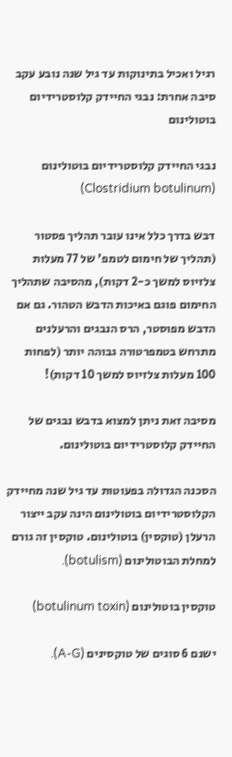רגיל ואכיל בתינוקות עד גיל שנה נובע עקב סיבה אחרת: נבגי החיידק קלוסטרידיום בוטולינום

נבגי החיידק קלוסטרידיום בוטולינום (Clostridium botulinum)

דבש בדרך כלל אינו עובר תהליך פסטור (תהליך של חימום לטמפ' של 77 מעלות צלזיוס למשך כ-2 דקות), מהסיבה שתהליך החימום פוגם באיכות הדבש הטהור. גם אם הדבש מפוסטר, הרס הנבגים והרעלנים מתרחש בטמפרטורה גבוהה יותר (לפחות 100 מעלות צלזיוס למשך 10 דקות)!

מסיבה זאת ניתן למצוא בדבש נבגים של החיידק קלוסטרידיום בוטולינום.

הסכנה הגדולה בפעוטות עד גיל שנה מחיידק הקלוסטרידיום בוטולינום הינה עקב ייצור הרעלן (טוקסין) בוטולינום. טוקסין זה גורם למחלת הבוטולינום (botulism).

טוקסין בוטולינום (botulinum toxin)

ישנם 6 סוגים של טוקסינים (A-G).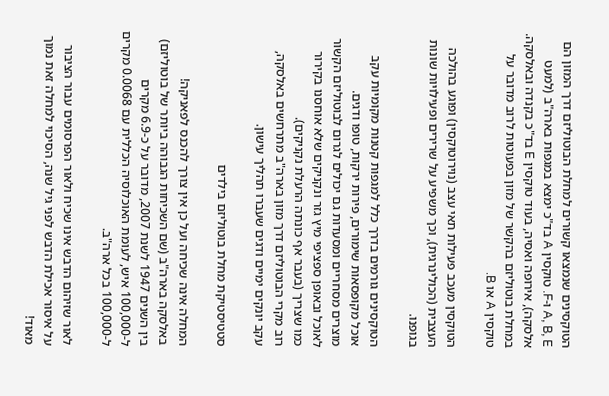הטוקסינים שנמצאו קשורים למחלת הבוטוליזם דרך המזון הם A, B, E ו-F. טוקסין A בד"כ ימצא במגפות בארה"ב (למעט אלסקה), אירופה ואסיה, בעוד טוקסין E בד"כ בקנדה ובאלסקה. במחלת בוטוליזם בהקשר של מזון בפעוטות לרוב מדובר על טוקסין A או B.

הטוקסין מעכב פעילות תאי עצב (נוירוטוקסין) ופוגע בהולכה העצבית (הכולינרגית), וכך משפיע על שרירים ופעילויות שונות בגופנו.

הטוקסינים גורמים בדרך כלל למגפות קטנות מקומיות עקב אוכל מקופסאות שימורים, פירות ירקות, טופו ודגים.
מוצרים מסחריים ומסעדות גם יכולים לגרום לבוטוליזם הקשור לאוכל ובאופן ספציפי מיץ גזר ונקניקים שלא אוחסנו בקירור כמו שצריך (בעבר אף כונתה הרעלת נקניקים).
רוב מקרי הבוטוליזם דרך מזון בארה"ב מתרחשים באלסקה, עקב יונקים ימיים ודגים שעברו תהליך עישון.

סטטיסטיקת מחלת בוטוליזם בילדים

המחלה אינה שכיחה ועל כן אין צורך להכנס לפאניקה!
באלסקה בארה"ב (שם השכיחות הגבוהה ביותר של בוטוליזם) בין השנים 1947 לשנת 2007, מדובר על כ-6.9 מקרים ל-100,000 איש, לעומת האוכלוסיה הכללית עם 0.0068 מקרים ל-100,000 בכל ארה"ב.

לאור שזיהום הדבש אינו שכיח ולאור הפרסומים עבור הציבור על איסור אכילת הדבש לפני גיל שנה, הסיכוי למחלה זאת נמוך מאוד!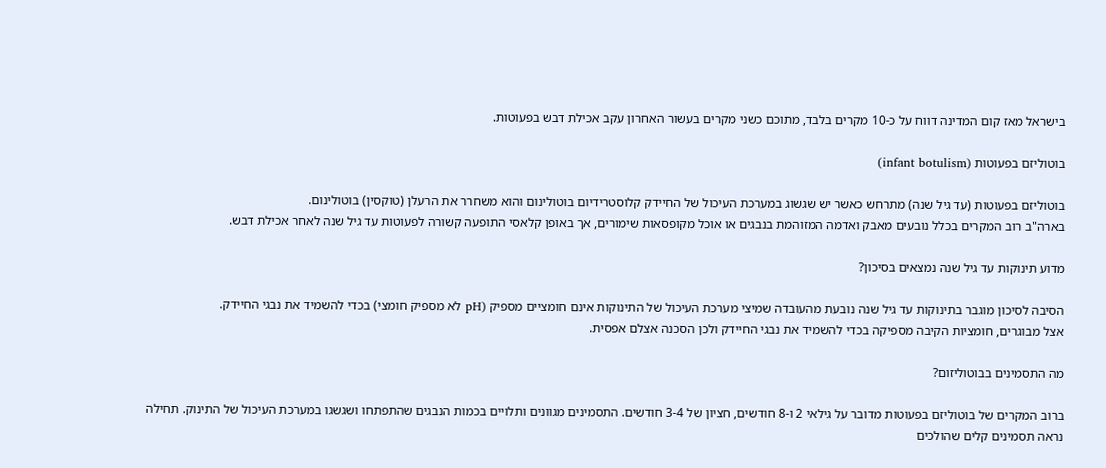בישראל מאז קום המדינה דווח על כ-10 מקרים בלבד, מתוכם כשני מקרים בעשור האחרון עקב אכילת דבש בפעוטות.

בוטוליזם בפעוטות (infant botulism)

בוטוליזם בפעוטות (עד גיל שנה) מתרחש כאשר יש שגשוג במערכת העיכול של החיידק קלוסטרידיום בוטולינום והוא משחרר את הרעלן (טוקסין) בוטולינום.
בארה"ב רוב המקרים בכלל נובעים מאבק ואדמה המזוהמת בנבגים או אוכל מקופסאות שימורים, אך באופן קלאסי התופעה קשורה לפעוטות עד גיל שנה לאחר אכילת דבש.

מדוע תינוקות עד גיל שנה נמצאים בסיכון?

הסיבה לסיכון מוגבר בתינוקות עד גיל שנה נובעת מהעובדה שמיצי מערכת העיכול של התינוקות אינם חומציים מספיק (pH לא מספיק חומצי) בכדי להשמיד את נבגי החיידק.
אצל מבוגרים, חומציות הקיבה מספיקה בכדי להשמיד את נבגי החיידק ולכן הסכנה אצלם אפסית.

מה התסמינים בבוטוליזום?

ברוב המקרים של בוטוליזם בפעוטות מדובר על גילאי 2 ו-8 חודשים, חציון של 3-4 חודשים. התסמינים מגוונים ותלויים בכמות הנבגים שהתפתחו ושגשגו במערכת העיכול של התינוק. תחילה נראה תסמינים קלים שהולכים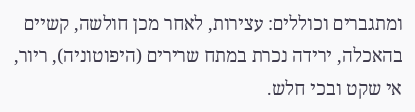ומתגברים וכוללים: עצירות, לאחר מכן חולשה, קשיים בהאכלה, ירידה נכרת במתח שרירים (היפוטוניה), ריור, אי שקט ובכי חלש.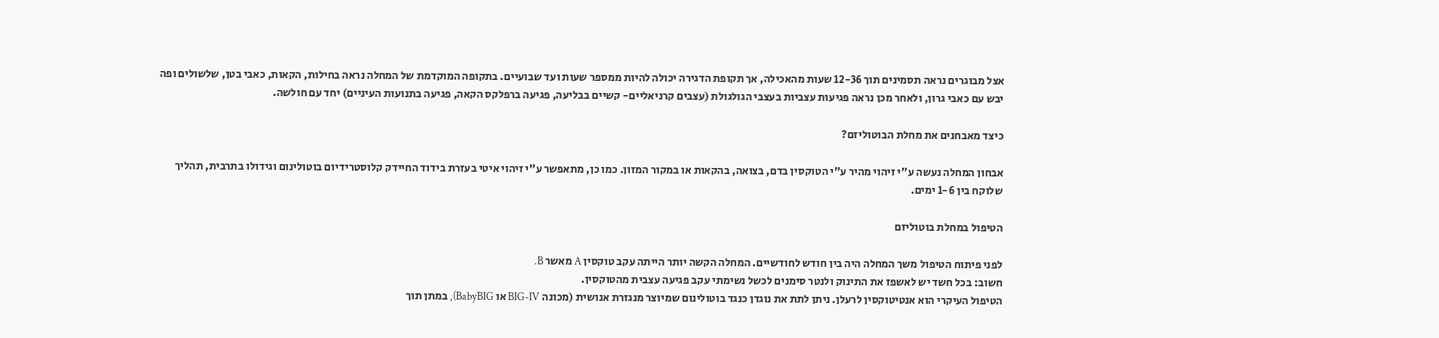אצל מבוגרים נראה תסמינים תוך 12-36 שעות מהאכילה, אך תקופת הדגירה יכולה להיות ממספר שעות ועד שבועיים. בתקופה המוקדמת של המחלה נראה בחילות, הקאות, כאבי בטן, שלשולים ופה יבש עם כאבי גרון, ולאחר מכן נראה פגיעות עצביות בעצבי הגולגולת (עצבים קרניאליים- קשיים בבליעה, פגיעה ברפלקס הקאה, פגיעה בתנועות העיניים) יחד עם חולשה.

כיצד מאבחנים את מחלת הבוטוליזם?

אבחון המחלה נעשה ע"י זיהוי מהיר ע"י הטוקסין בדם, בצואה, בהקאות או במקור המזון. כמו כן, מתאפשר ע"י זיהוי איטי בעזרת בידוד החיידק קלוסטרידיום בוטולינום וגידולו בתרבית, תהליך שלוקח בין 1-6 ימים.

הטיפול במחלת בוטוליזם

לפני פיתוח הטיפול משך המחלה היה בין חודש לחודשיים. המחלה הקשה יותר הייתה עקב טוקסין A מאשר B.
חשוב: בכל חשד יש לאשפז את התינוק ולנטר סימנים לכשל נשימתי עקב פגיעה עצבית מהטוקסין.
הטיפול העיקרי הוא אנטיטוקסין לרעלן. ניתן לתת את נוגדן כנגד בוטולינום שמיוצר מנגזרת אנושית (מכונה BIG-IV או BabyBIG), במתן תוך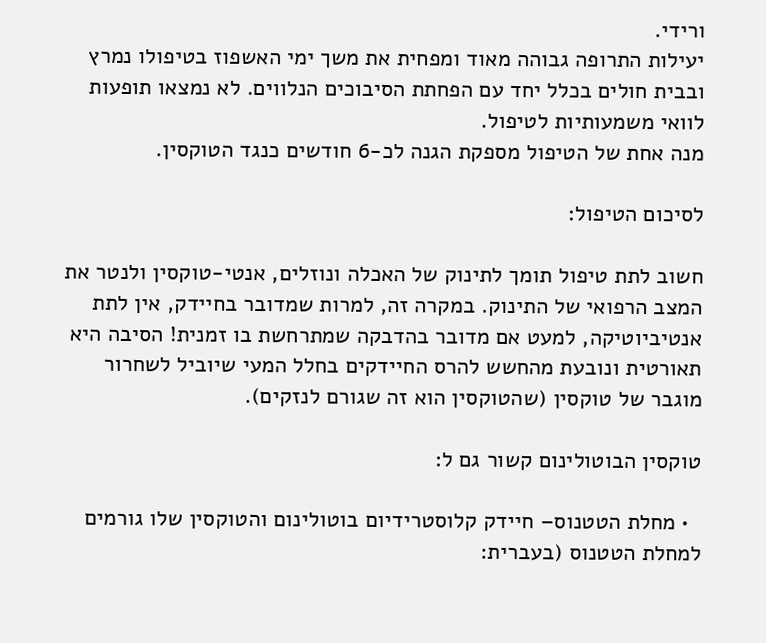ורידי.
יעילות התרופה גבוהה מאוד ומפחית את משך ימי האשפוז בטיפולו נמרץ ובבית חולים בכלל יחד עם הפחתת הסיבוכים הנלווים. לא נמצאו תופעות לוואי משמעותיות לטיפול.
מנה אחת של הטיפול מספקת הגנה לכ-6 חודשים כנגד הטוקסין.

לסיכום הטיפול:

חשוב לתת טיפול תומך לתינוק של האכלה ונוזלים, אנטי-טוקסין ולנטר את המצב הרפואי של התינוק. במקרה זה, למרות שמדובר בחיידק, אין לתת אנטיביוטיקה, למעט אם מדובר בהדבקה שמתרחשת בו זמנית! הסיבה היא תאורטית ונובעת מהחשש להרס החיידקים בחלל המעי שיוביל לשחרור מוגבר של טוקסין (שהטוקסין הוא זה שגורם לנזקים).

טוקסין הבוטולינום קשור גם ל:

  • מחלת הטטנוס– חיידק קלוסטרידיום בוטולינום והטוקסין שלו גורמים למחלת הטטנוס (בעברית: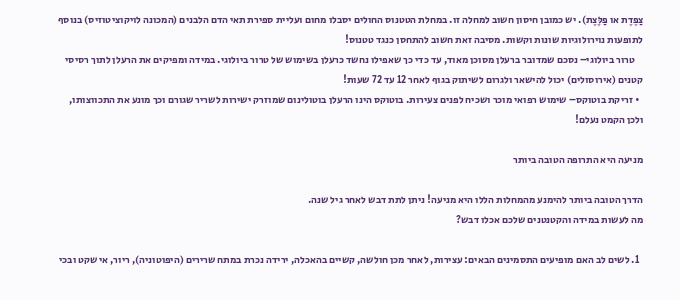צַפֶּדֶת או פַּלֶּצֶת). יש כמובן חיסון חשוב למחלה זו. במחלת הטטנוס החולים יסבלו מחום ועליית ספירת תאי הדם הלבנים (המכונה לויקוציטוזיס) בנוסף לתופעות נוירולוגיות שונות וקשות. מסיבה זאת חשוב להתחסן כנגד טטנוס!
    טרור ביולוגי– נסכם שמדובר ברעלן מסוכן מאוד, עד כדי כך שאפילו נחשד כרעלן בשימוש של טרור ביולוגי. במידה ומפיקים את הרעלן לתוך רסיסי קטנים (אירוסולים) יכול להישאר ולגרום לשיתוק בגוף לאחר 12 עד 72 שעות!
  • זריקת בוטוקס– שימוש רפואי מוכר ושכיח לפנים צעירות. בוטוקס הינו הרעלן בוטולינום שמוזרק ישירות לשריר שגורם וכך מונע את התכווצותו, ולכן הקמט נעלם!

מניעה היא התרופה הטובה ביותר

הדרך הטובה ביותר להימנע מהמחלות הללו היא מניעה! ניתן לתת דבש לאחר גיל שנה.
מה לעשות במידה והקטנטנים שלכם אכלו דבש?

  1. לשים לב האם מופיעים התסמינים הבאים: עצירות, לאחר מכן חולשה, קשיים בהאכלה, ירידה נכרת במתח שרירים (היפוטוניה), ריור, אי שקט ובכי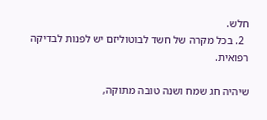חלש.
  2. בכל מקרה של חשד לבוטוליזם יש לפנות לבדיקה רפואית.

שיהיה חג שמח ושנה טובה מתוקה,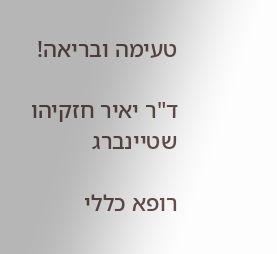טעימה ובריאה!

ד"ר יאיר חזקיהו שטיינברג

רופא כללי